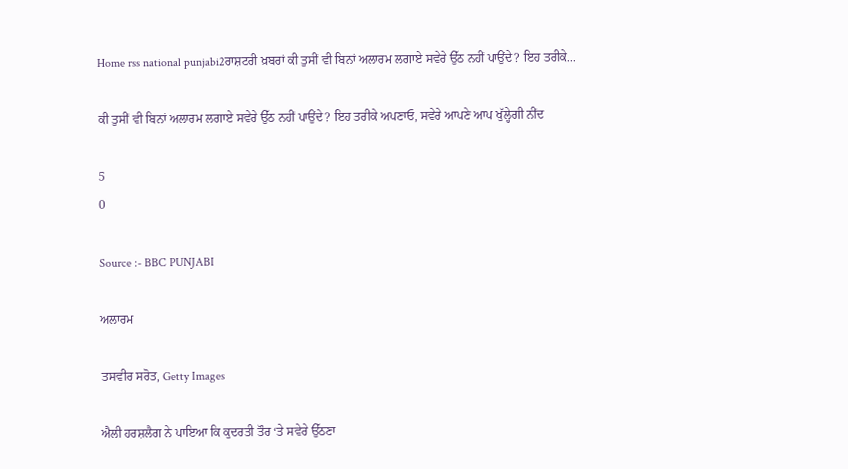Home rss national punjabi2ਰਾਸ਼ਟਰੀ ਖ਼ਬਰਾਂ ਕੀ ਤੁਸੀਂ ਵੀ ਬਿਨਾਂ ਅਲਾਰਮ ਲਗਾਏ ਸਵੇਰੇ ਉੱਠ ਨਹੀਂ ਪਾਉਂਦੇ? ਇਹ ਤਰੀਕੇ...

ਕੀ ਤੁਸੀਂ ਵੀ ਬਿਨਾਂ ਅਲਾਰਮ ਲਗਾਏ ਸਵੇਰੇ ਉੱਠ ਨਹੀਂ ਪਾਉਂਦੇ? ਇਹ ਤਰੀਕੇ ਅਪਣਾਓ, ਸਵੇਰੇ ਆਪਣੇ ਆਪ ਖੁੱਲ੍ਹੇਗੀ ਨੀਂਦ

5
0

Source :- BBC PUNJABI

ਅਲਾਰਮ

ਤਸਵੀਰ ਸਰੋਤ, Getty Images

ਐਲੀ ਹਰਸ਼ਲੈਗ ਨੇ ਪਾਇਆ ਕਿ ਕੁਦਰਤੀ ਤੌਰ ‘ਤੇ ਸਵੇਰੇ ਉੱਠਣਾ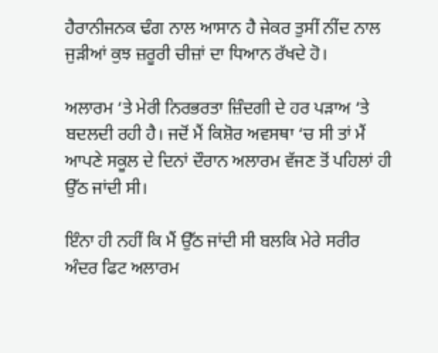ਹੈਰਾਨੀਜਨਕ ਢੰਗ ਨਾਲ ਆਸਾਨ ਹੈ ਜੇਕਰ ਤੁਸੀਂ ਨੀਂਦ ਨਾਲ ਜੁੜੀਆਂ ਕੁਝ ਜ਼ਰੂਰੀ ਚੀਜ਼ਾਂ ਦਾ ਧਿਆਨ ਰੱਖਦੇ ਹੋ।

ਅਲਾਰਮ ‘ਤੇ ਮੇਰੀ ਨਿਰਭਰਤਾ ਜ਼ਿੰਦਗੀ ਦੇ ਹਰ ਪੜਾਅ ‘ਤੇ ਬਦਲਦੀ ਰਹੀ ਹੈ। ਜਦੋਂ ਮੈਂ ਕਿਸ਼ੋਰ ਅਵਸਥਾ ‘ਚ ਸੀ ਤਾਂ ਮੈਂ ਆਪਣੇ ਸਕੂਲ ਦੇ ਦਿਨਾਂ ਦੌਰਾਨ ਅਲਾਰਮ ਵੱਜਣ ਤੋਂ ਪਹਿਲਾਂ ਹੀ ਉੱਠ ਜਾਂਦੀ ਸੀ।

ਇੰਨਾ ਹੀ ਨਹੀਂ ਕਿ ਮੈਂ ਉੱਠ ਜਾਂਦੀ ਸੀ ਬਲਕਿ ਮੇਰੇ ਸਰੀਰ ਅੰਦਰ ਫਿਟ ਅਲਾਰਮ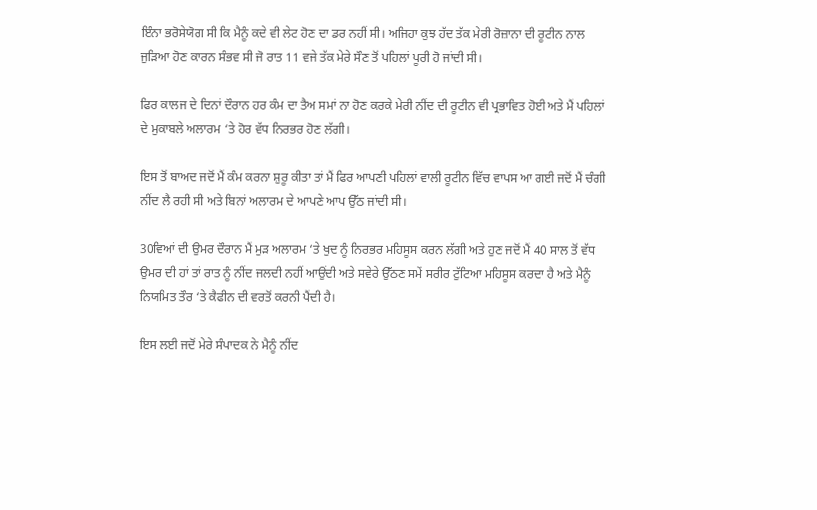ਇੰਨਾ ਭਰੋਸੇਯੋਗ ਸੀ ਕਿ ਮੈਨੂੰ ਕਦੇ ਵੀ ਲੇਟ ਹੋਣ ਦਾ ਡਰ ਨਹੀਂ ਸੀ। ਅਜਿਹਾ ਕੁਝ ਹੱਦ ਤੱਕ ਮੇਰੀ ਰੋਜ਼ਾਨਾ ਦੀ ਰੂਟੀਨ ਨਾਲ ਜੁੜਿਆ ਹੋਣ ਕਾਰਨ ਸੰਭਵ ਸੀ ਜੋ ਰਾਤ 11 ਵਜੇ ਤੱਕ ਮੇਰੇ ਸੌਣ ਤੋਂ ਪਹਿਲਾਂ ਪੂਰੀ ਹੋ ਜਾਂਦੀ ਸੀ।

ਫਿਰ ਕਾਲਜ ਦੇ ਦਿਨਾਂ ਦੌਰਾਨ ਹਰ ਕੰਮ ਦਾ ਤੈਅ ਸਮਾਂ ਨਾ ਹੋਣ ਕਰਕੇ ਮੇਰੀ ਨੀਂਦ ਦੀ ਰੂਟੀਨ ਵੀ ਪ੍ਰਭਾਵਿਤ ਹੋਈ ਅਤੇ ਮੈਂ ਪਹਿਲਾਂ ਦੇ ਮੁਕਾਬਲੇ ਅਲਾਰਮ ‘ਤੇ ਹੋਰ ਵੱਧ ਨਿਰਭਰ ਹੋਣ ਲੱਗੀ।

ਇਸ ਤੋਂ ਬਾਅਦ ਜਦੋਂ ਮੈਂ ਕੰਮ ਕਰਨਾ ਸ਼ੁਰੂ ਕੀਤਾ ਤਾਂ ਮੈਂ ਫਿਰ ਆਪਣੀ ਪਹਿਲਾਂ ਵਾਲੀ ਰੂਟੀਨ ਵਿੱਚ ਵਾਪਸ ਆ ਗਈ ਜਦੋਂ ਮੈਂ ਚੰਗੀ ਨੀਂਦ ਲੈ ਰਹੀ ਸੀ ਅਤੇ ਬਿਨਾਂ ਅਲਾਰਮ ਦੇ ਆਪਣੇ ਆਪ ਉੱਠ ਜਾਂਦੀ ਸੀ।

30ਵਿਆਂ ਦੀ ਉਮਰ ਦੌਰਾਨ ਮੈਂ ਮੁੜ ਅਲਾਰਮ ‘ਤੇ ਖੁਦ ਨੂੰ ਨਿਰਭਰ ਮਹਿਸੂਸ ਕਰਨ ਲੱਗੀ ਅਤੇ ਹੁਣ ਜਦੋਂ ਮੈਂ 40 ਸਾਲ ਤੋਂ ਵੱਧ ਉਮਰ ਦੀ ਹਾਂ ਤਾਂ ਰਾਤ ਨੂੰ ਨੀਂਦ ਜਲਦੀ ਨਹੀਂ ਆਉਂਦੀ ਅਤੇ ਸਵੇਰੇ ਉੱਠਣ ਸਮੇਂ ਸਰੀਰ ਟੁੱਟਿਆ ਮਹਿਸੂਸ ਕਰਦਾ ਹੈ ਅਤੇ ਮੈਨੂੰ ਨਿਯਮਿਤ ਤੌਰ ‘ਤੇ ਕੈਫੀਨ ਦੀ ਵਰਤੋਂ ਕਰਨੀ ਪੈਂਦੀ ਹੈ।

ਇਸ ਲਈ ਜਦੋਂ ਮੇਰੇ ਸੰਪਾਦਕ ਨੇ ਮੈਨੂੰ ਨੀਂਦ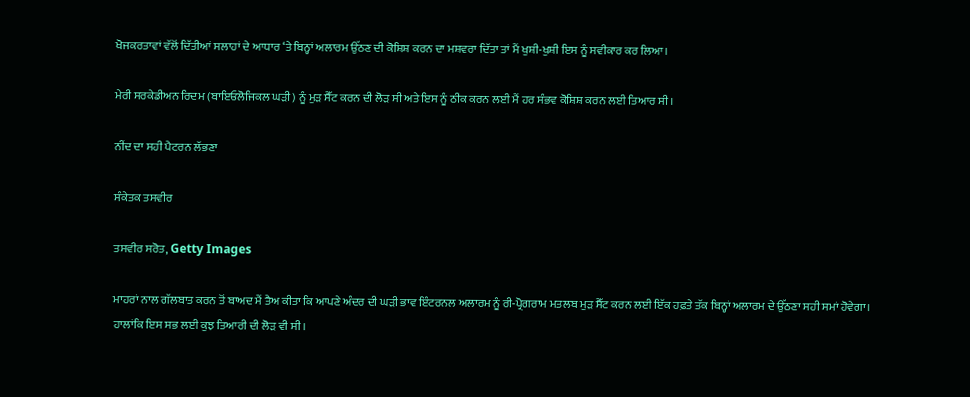ਖੋਜਕਰਤਾਵਾਂ ਵੱਲੋਂ ਦਿੱਤੀਆਂ ਸਲਾਹਾਂ ਦੇ ਆਧਾਰ ‘ਤੇ ਬਿਨ੍ਹਾਂ ਅਲਾਰਮ ਉੱਠਣ ਦੀ ਕੋਸ਼ਿਸ਼ ਕਰਨ ਦਾ ਮਸ਼ਵਰਾ ਦਿੱਤਾ ਤਾਂ ਮੈਂ ਖੁਸ਼ੀ-ਖੁਸ਼ੀ ਇਸ ਨੂੰ ਸਵੀਕਾਰ ਕਰ ਲਿਆ।

ਮੇਰੀ ਸਰਕੇਡੀਅਨ ਰਿਦਮ (ਬਾਇਓਲੋਜਿਕਲ ਘੜੀ) ਨੂੰ ਮੁੜ ਸੈੱਟ ਕਰਨ ਦੀ ਲੋੜ ਸੀ ਅਤੇ ਇਸ ਨੂੰ ਠੀਕ ਕਰਨ ਲਈ ਮੈਂ ਹਰ ਸੰਭਵ ਕੋਸ਼ਿਸ਼ ਕਰਨ ਲਈ ਤਿਆਰ ਸੀ।

ਨੀਂਦ ਦਾ ਸਹੀ ਪੈਟਰਨ ਲੱਭਣਾ

ਸੰਕੇਤਕ ਤਸਵੀਰ

ਤਸਵੀਰ ਸਰੋਤ, Getty Images

ਮਾਹਰਾਂ ਨਾਲ ਗੱਲਬਾਤ ਕਰਨ ਤੋਂ ਬਾਅਦ ਮੈਂ ਤੈਅ ਕੀਤਾ ਕਿ ਆਪਣੇ ਅੰਦਰ ਦੀ ਘੜੀ ਭਾਵ ਇੰਟਰਨਲ ਅਲਾਰਮ ਨੂੰ ਰੀ-ਪ੍ਰੋਗਰਾਮ ਮਤਲਬ ਮੁੜ ਸੈੱਟ ਕਰਨ ਲਈ ਇੱਕ ਹਫ਼ਤੇ ਤੱਕ ਬਿਨ੍ਹਾਂ ਅਲਾਰਮ ਦੇ ਉੱਠਣਾ ਸਹੀ ਸਮਾਂ ਹੋਵੇਗਾ। ਹਾਲਾਂਕਿ ਇਸ ਸਭ ਲਈ ਕੁਝ ਤਿਆਰੀ ਦੀ ਲੋੜ ਵੀ ਸੀ।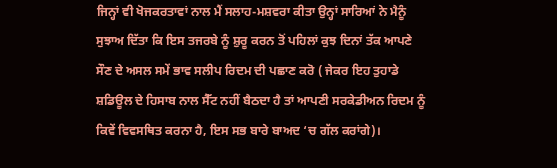ਜਿਨ੍ਹਾਂ ਵੀ ਖੋਜਕਰਤਾਵਾਂ ਨਾਲ ਮੈਂ ਸਲਾਹ-ਮਸ਼ਵਰਾ ਕੀਤਾ ਉਨ੍ਹਾਂ ਸਾਰਿਆਂ ਨੇ ਮੈਨੂੰ ਸੁਝਾਅ ਦਿੱਤਾ ਕਿ ਇਸ ਤਜਰਬੇ ਨੂੰ ਸ਼ੁਰੂ ਕਰਨ ਤੋਂ ਪਹਿਲਾਂ ਕੁਝ ਦਿਨਾਂ ਤੱਕ ਆਪਣੇ ਸੌਣ ਦੇ ਅਸਲ ਸਮੇਂ ਭਾਵ ਸਲੀਪ ਰਿਦਮ ਦੀ ਪਛਾਣ ਕਰੋ ( ਜੇਕਰ ਇਹ ਤੁਹਾਡੇ ਸ਼ਡਿਊਲ ਦੇ ਹਿਸਾਬ ਨਾਲ ਸੈੱਟ ਨਹੀਂ ਬੈਠਦਾ ਹੈ ਤਾਂ ਆਪਣੀ ਸਰਕੇਡੀਅਨ ਰਿਦਮ ਨੂੰ ਕਿਵੇਂ ਵਿਵਸਥਿਤ ਕਰਨਾ ਹੈ, ਇਸ ਸਭ ਬਾਰੇ ਬਾਅਦ ‘ਚ ਗੱਲ ਕਰਾਂਗੇ)।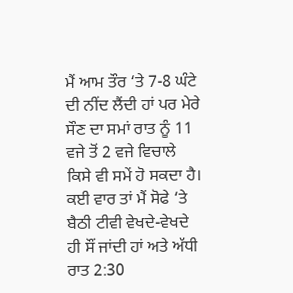ਮੈਂ ਆਮ ਤੌਰ ‘ਤੇ 7-8 ਘੰਟੇ ਦੀ ਨੀਂਦ ਲੈਂਦੀ ਹਾਂ ਪਰ ਮੇਰੇ ਸੌਣ ਦਾ ਸਮਾਂ ਰਾਤ ਨੂੰ 11 ਵਜੇ ਤੋਂ 2 ਵਜੇ ਵਿਚਾਲੇ ਕਿਸੇ ਵੀ ਸਮੇਂ ਹੋ ਸਕਦਾ ਹੈ। ਕਈ ਵਾਰ ਤਾਂ ਮੈਂ ਸੋਫੇ ‘ਤੇ ਬੈਠੀ ਟੀਵੀ ਵੇਖਦੇ-ਵੇਖਦੇ ਹੀ ਸੌਂ ਜਾਂਦੀ ਹਾਂ ਅਤੇ ਅੱਧੀ ਰਾਤ 2:30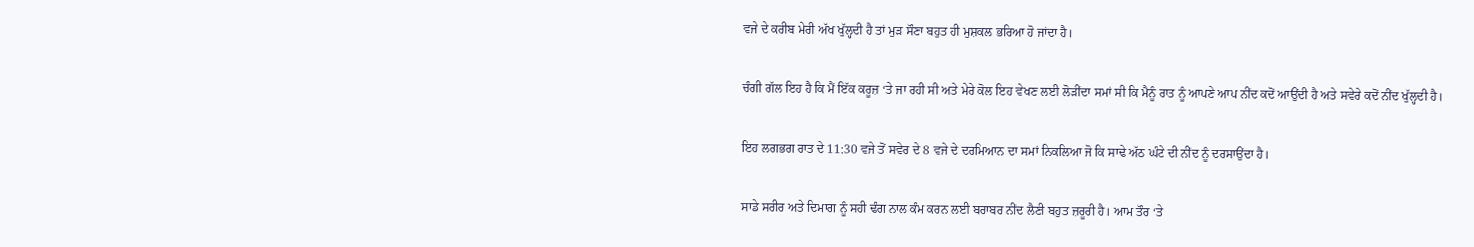ਵਜੇ ਦੇ ਕਰੀਬ ਮੇਰੀ ਅੱਖ ਖੁੱਲ੍ਹਦੀ ਹੈ ਤਾਂ ਮੁੜ ਸੌਣਾ ਬਹੁਤ ਹੀ ਮੁਸ਼ਕਲ ਭਰਿਆ ਹੋ ਜਾਂਦਾ ਹੈ।

ਚੰਗੀ ਗੱਲ ਇਹ ਹੈ ਕਿ ਮੈਂ ਇੱਕ ਕਰੂਜ਼ ‘ਤੇ ਜਾ ਰਹੀ ਸੀ ਅਤੇ ਮੇਰੇ ਕੋਲ ਇਹ ਵੇਖਣ ਲਈ ਲੋੜੀਂਦਾ ਸਮਾਂ ਸੀ ਕਿ ਮੈਨੂੰ ਰਾਤ ਨੂੰ ਆਪਣੇ ਆਪ ਨੀਂਦ ਕਦੋਂ ਆਉਂਦੀ ਹੈ ਅਤੇ ਸਵੇਰੇ ਕਦੋਂ ਨੀਂਦ ਖੁੱਲ੍ਹਦੀ ਹੈ।

ਇਹ ਲਗਭਗ ਰਾਤ ਦੇ 11:30 ਵਜੇ ਤੋਂ ਸਵੇਰ ਦੇ 8 ਵਜੇ ਦੇ ਦਰਮਿਆਨ ਦਾ ਸਮਾਂ ਨਿਕਲਿਆ ਜੋ ਕਿ ਸਾਢੇ ਅੱਠ ਘੰਟੇ ਦੀ ਨੀਂਦ ਨੂੰ ਦਰਸਾਉਂਦਾ ਹੈ।

ਸਾਡੇ ਸਰੀਰ ਅਤੇ ਦਿਮਾਗ ਨੂੰ ਸਹੀ ਢੰਗ ਨਾਲ ਕੰਮ ਕਰਨ ਲਈ ਬਰਾਬਰ ਨੀਂਦ ਲੈਣੀ ਬਹੁਤ ਜ਼ਰੂਰੀ ਹੈ। ਆਮ ਤੌਰ ‘ਤੇ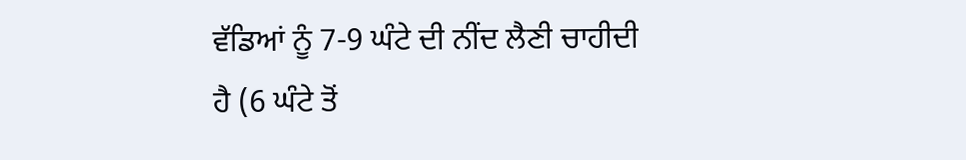ਵੱਡਿਆਂ ਨੂੰ 7-9 ਘੰਟੇ ਦੀ ਨੀਂਦ ਲੈਣੀ ਚਾਹੀਦੀ ਹੈ (6 ਘੰਟੇ ਤੋਂ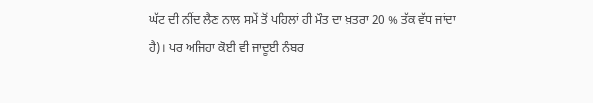ਘੱਟ ਦੀ ਨੀਂਦ ਲੈਣ ਨਾਲ ਸਮੇਂ ਤੋਂ ਪਹਿਲਾਂ ਹੀ ਮੌਤ ਦਾ ਖ਼ਤਰਾ 20 % ਤੱਕ ਵੱਧ ਜਾਂਦਾ ਹੈ)। ਪਰ ਅਜਿਹਾ ਕੋਈ ਵੀ ਜਾਦੂਈ ਨੰਬਰ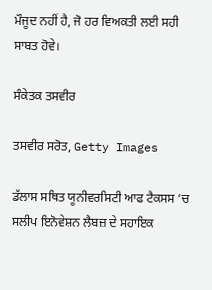ਮੌਜੂਦ ਨਹੀਂ ਹੈ, ਜੋ ਹਰ ਵਿਅਕਤੀ ਲਈ ਸਹੀ ਸਾਬਤ ਹੋਵੇ।

ਸੰਕੇਤਕ ਤਸਵੀਰ

ਤਸਵੀਰ ਸਰੋਤ, Getty Images

ਡੱਲਾਸ ਸਥਿਤ ਯੂਨੀਵਰਸਿਟੀ ਆਫ ਟੈਕਸਸ ‘ਚ ਸਲੀਪ ਇਨੋਵੇਸ਼ਨ ਲੈਬਜ਼ ਦੇ ਸਹਾਇਕ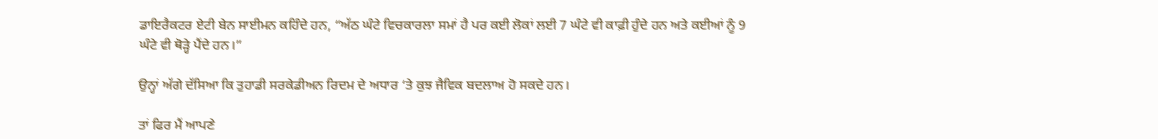ਡਾਇਰੈਕਟਰ ਏਟੀ ਬੇਨ ਸਾਈਮਨ ਕਹਿੰਦੇ ਹਨ, “ਅੱਠ ਘੰਟੇ ਵਿਚਕਾਰਲਾ ਸਮਾਂ ਹੈ ਪਰ ਕਈ ਲੋਕਾਂ ਲਈ 7 ਘੰਟੇ ਵੀ ਕਾਫ਼ੀ ਹੁੰਦੇ ਹਨ ਅਤੇ ਕਈਆਂ ਨੂੰ 9 ਘੰਟੇ ਵੀ ਥੋੜ੍ਹੇ ਪੈਂਦੇ ਹਨ।”

ਉਨ੍ਹਾਂ ਅੱਗੇ ਦੱਸਿਆ ਕਿ ਤੁਹਾਡੀ ਸਰਕੇਡੀਅਨ ਰਿਦਮ ਦੇ ਅਧਾਰ ‘ਤੇ ਕੁਝ ਜੈਵਿਕ ਬਦਲਾਅ ਹੋ ਸਕਦੇ ਹਨ।

ਤਾਂ ਫਿਰ ਮੈਂ ਆਪਣੇ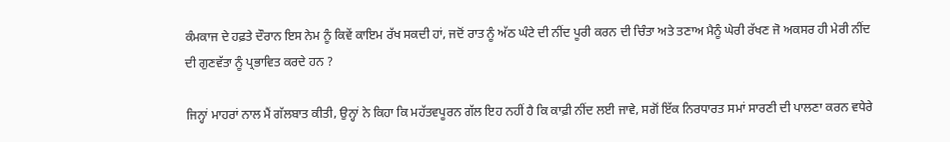ਕੰਮਕਾਜ ਦੇ ਹਫ਼ਤੇ ਦੌਰਾਨ ਇਸ ਨੇਮ ਨੂੰ ਕਿਵੇਂ ਕਾਇਮ ਰੱਖ ਸਕਦੀ ਹਾਂ, ਜਦੋਂ ਰਾਤ ਨੂੰ ਅੱਠ ਘੰਟੇ ਦੀ ਨੀਂਦ ਪੂਰੀ ਕਰਨ ਦੀ ਚਿੰਤਾ ਅਤੇ ਤਣਾਅ ਮੈਨੂੰ ਘੇਰੀ ਰੱਖਣ ਜੋ ਅਕਸਰ ਹੀ ਮੇਰੀ ਨੀਂਦ ਦੀ ਗੁਣਵੱਤਾ ਨੂੰ ਪ੍ਰਭਾਵਿਤ ਕਰਦੇ ਹਨ ?

ਜਿਨ੍ਹਾਂ ਮਾਹਰਾਂ ਨਾਲ ਮੈਂ ਗੱਲਬਾਤ ਕੀਤੀ, ਉਨ੍ਹਾਂ ਨੇ ਕਿਹਾ ਕਿ ਮਹੱਤਵਪੂਰਨ ਗੱਲ ਇਹ ਨਹੀਂ ਹੈ ਕਿ ਕਾਫ਼ੀ ਨੀਂਦ ਲਈ ਜਾਵੇ, ਸਗੋਂ ਇੱਕ ਨਿਰਧਾਰਤ ਸਮਾਂ ਸਾਰਣੀ ਦੀ ਪਾਲਣਾ ਕਰਨ ਵਧੇਰੇ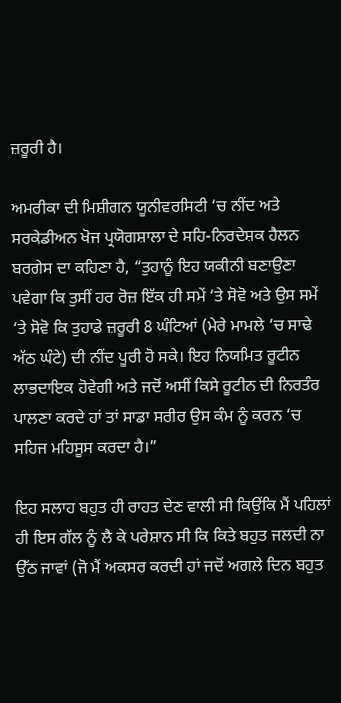ਜ਼ਰੂਰੀ ਹੈ।

ਅਮਰੀਕਾ ਦੀ ਮਿਸ਼ੀਗਨ ਯੂਨੀਵਰਸਿਟੀ ‘ਚ ਨੀਂਦ ਅਤੇ ਸਰਕੇਡੀਅਨ ਖੋਜ ਪ੍ਰਯੋਗਸ਼ਾਲਾ ਦੇ ਸਹਿ-ਨਿਰਦੇਸ਼ਕ ਹੈਲਨ ਬਰਗੇਸ ਦਾ ਕਹਿਣਾ ਹੈ, “ਤੁਹਾਨੂੰ ਇਹ ਯਕੀਨੀ ਬਣਾਉਣਾ ਪਵੇਗਾ ਕਿ ਤੁਸੀਂ ਹਰ ਰੋਜ਼ ਇੱਕ ਹੀ ਸਮੇਂ ‘ਤੇ ਸੋਵੋ ਅਤੇ ਉਸ ਸਮੇਂ ‘ਤੇ ਸੋਵੋ ਕਿ ਤੁਹਾਡੇ ਜ਼ਰੂਰੀ 8 ਘੰਟਿਆਂ (ਮੇਰੇ ਮਾਮਲੇ ‘ਚ ਸਾਢੇ ਅੱਠ ਘੰਟੇ) ਦੀ ਨੀਂਦ ਪੂਰੀ ਹੋ ਸਕੇ। ਇਹ ਨਿਯਮਿਤ ਰੂਟੀਨ ਲਾਭਦਾਇਕ ਹੋਵੇਗੀ ਅਤੇ ਜਦੋਂ ਅਸੀਂ ਕਿਸੇ ਰੂਟੀਨ ਦੀ ਨਿਰਤੰਰ ਪਾਲਣਾ ਕਰਦੇ ਹਾਂ ਤਾਂ ਸਾਡਾ ਸਰੀਰ ਉਸ ਕੰਮ ਨੂੰ ਕਰਨ ‘ਚ ਸਹਿਜ ਮਹਿਸੂਸ ਕਰਦਾ ਹੈ।”

ਇਹ ਸਲਾਹ ਬਹੁਤ ਹੀ ਰਾਹਤ ਦੇਣ ਵਾਲੀ ਸੀ ਕਿਉਂਕਿ ਮੈਂ ਪਹਿਲਾਂ ਹੀ ਇਸ ਗੱਲ ਨੂੰ ਲੈ ਕੇ ਪਰੇਸ਼ਾਨ ਸੀ ਕਿ ਕਿਤੇ ਬਹੁਤ ਜਲਦੀ ਨਾ ਉੱਠ ਜਾਵਾਂ (ਜੋ ਮੈਂ ਅਕਸਰ ਕਰਦੀ ਹਾਂ ਜਦੋਂ ਅਗਲੇ ਦਿਨ ਬਹੁਤ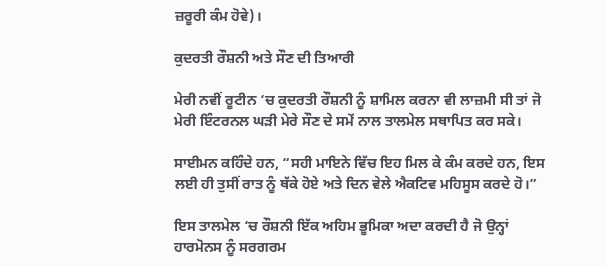ਜ਼ਰੂਰੀ ਕੰਮ ਹੋਵੇ)।

ਕੁਦਰਤੀ ਰੌਸ਼ਨੀ ਅਤੇ ਸੌਣ ਦੀ ਤਿਆਰੀ

ਮੇਰੀ ਨਵੀਂ ਰੂਟੀਨ ‘ਚ ਕੁਦਰਤੀ ਰੌਸ਼ਨੀ ਨੂੰ ਸ਼ਾਮਿਲ ਕਰਨਾ ਵੀ ਲਾਜ਼ਮੀ ਸੀ ਤਾਂ ਜੋ ਮੇਰੀ ਇੰਟਰਨਲ ਘੜੀ ਮੇਰੇ ਸੌਣ ਦੇ ਸਮੇਂ ਨਾਲ ਤਾਲਮੇਲ ਸਥਾਪਿਤ ਕਰ ਸਕੇ।

ਸਾਈਮਨ ਕਹਿੰਦੇ ਹਨ, “ਸਹੀ ਮਾਇਨੇ ਵਿੱਚ ਇਹ ਮਿਲ ਕੇ ਕੰਮ ਕਰਦੇ ਹਨ, ਇਸ ਲਈ ਹੀ ਤੁਸੀਂ ਰਾਤ ਨੂੰ ਥੱਕੇ ਹੋਏ ਅਤੇ ਦਿਨ ਵੇਲੇ ਐਕਟਿਵ ਮਹਿਸੂਸ ਕਰਦੇ ਹੋ।”

ਇਸ ਤਾਲਮੇਲ ‘ਚ ਰੌਸ਼ਨੀ ਇੱਕ ਅਹਿਮ ਭੂਮਿਕਾ ਅਦਾ ਕਰਦੀ ਹੈ ਜੋ ਉਨ੍ਹਾਂ ਹਾਰਮੋਨਸ ਨੂੰ ਸਰਗਰਮ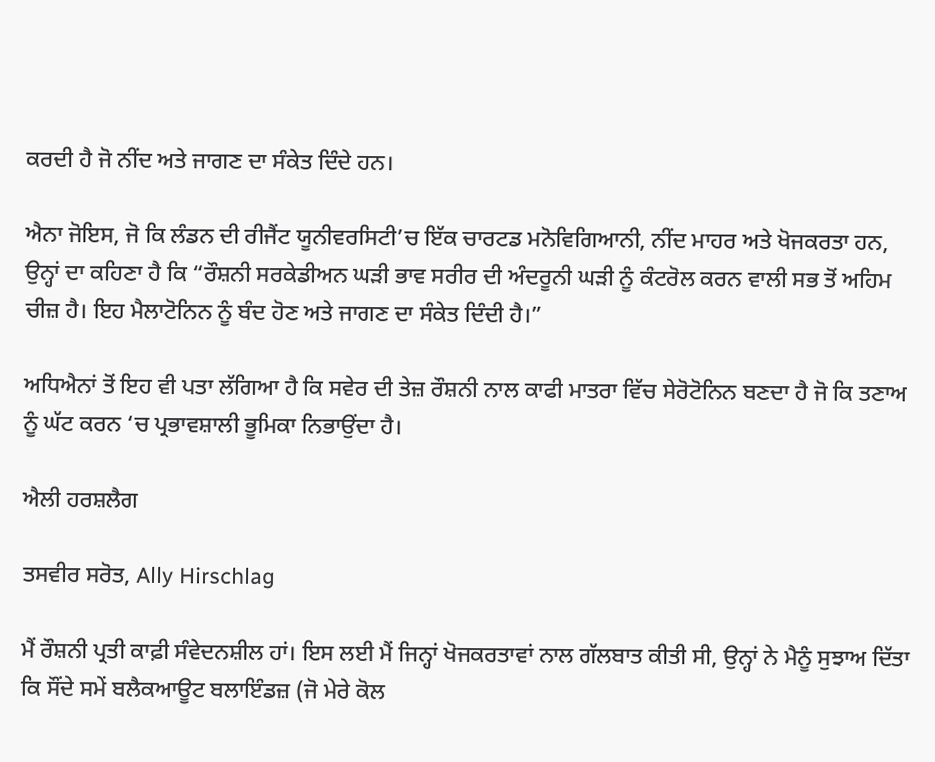ਕਰਦੀ ਹੈ ਜੋ ਨੀਂਦ ਅਤੇ ਜਾਗਣ ਦਾ ਸੰਕੇਤ ਦਿੰਦੇ ਹਨ।

ਐਨਾ ਜੋਇਸ, ਜੋ ਕਿ ਲੰਡਨ ਦੀ ਰੀਜੈਂਟ ਯੂਨੀਵਰਸਿਟੀ’ਚ ਇੱਕ ਚਾਰਟਡ ਮਨੋਵਿਗਿਆਨੀ, ਨੀਂਦ ਮਾਹਰ ਅਤੇ ਖੋਜਕਰਤਾ ਹਨ, ਉਨ੍ਹਾਂ ਦਾ ਕਹਿਣਾ ਹੈ ਕਿ “ਰੌਸ਼ਨੀ ਸਰਕੇਡੀਅਨ ਘੜੀ ਭਾਵ ਸਰੀਰ ਦੀ ਅੰਦਰੂਨੀ ਘੜੀ ਨੂੰ ਕੰਟਰੋਲ ਕਰਨ ਵਾਲੀ ਸਭ ਤੋਂ ਅਹਿਮ ਚੀਜ਼ ਹੈ। ਇਹ ਮੈਲਾਟੋਨਿਨ ਨੂੰ ਬੰਦ ਹੋਣ ਅਤੇ ਜਾਗਣ ਦਾ ਸੰਕੇਤ ਦਿੰਦੀ ਹੈ।”

ਅਧਿਐਨਾਂ ਤੋਂ ਇਹ ਵੀ ਪਤਾ ਲੱਗਿਆ ਹੈ ਕਿ ਸਵੇਰ ਦੀ ਤੇਜ਼ ਰੌਸ਼ਨੀ ਨਾਲ ਕਾਫੀ ਮਾਤਰਾ ਵਿੱਚ ਸੇਰੋਟੋਨਿਨ ਬਣਦਾ ਹੈ ਜੋ ਕਿ ਤਣਾਅ ਨੂੰ ਘੱਟ ਕਰਨ ‘ਚ ਪ੍ਰਭਾਵਸ਼ਾਲੀ ਭੂਮਿਕਾ ਨਿਭਾਉਂਦਾ ਹੈ।

ਐਲੀ ਹਰਸ਼ਲੈਗ

ਤਸਵੀਰ ਸਰੋਤ, Ally Hirschlag

ਮੈਂ ਰੌਸ਼ਨੀ ਪ੍ਰਤੀ ਕਾਫ਼ੀ ਸੰਵੇਦਨਸ਼ੀਲ ਹਾਂ। ਇਸ ਲਈ ਮੈਂ ਜਿਨ੍ਹਾਂ ਖੋਜਕਰਤਾਵਾਂ ਨਾਲ ਗੱਲਬਾਤ ਕੀਤੀ ਸੀ, ਉਨ੍ਹਾਂ ਨੇ ਮੈਨੂੰ ਸੁਝਾਅ ਦਿੱਤਾ ਕਿ ਸੌਂਦੇ ਸਮੇਂ ਬਲੈਕਆਊਟ ਬਲਾਇੰਡਜ਼ (ਜੋ ਮੇਰੇ ਕੋਲ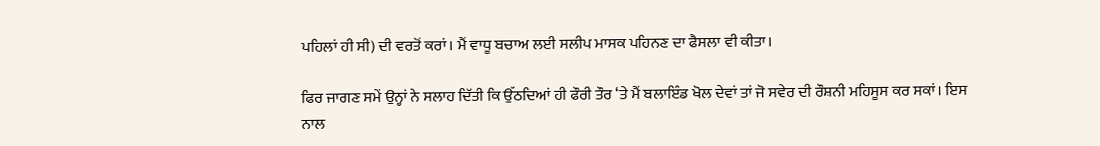ਪਹਿਲਾਂ ਹੀ ਸੀ) ਦੀ ਵਰਤੋਂ ਕਰਾਂ। ਮੈਂ ਵਾਧੂ ਬਚਾਅ ਲਈ ਸਲੀਪ ਮਾਸਕ ਪਹਿਨਣ ਦਾ ਫੈਸਲਾ ਵੀ ਕੀਤਾ।

ਫਿਰ ਜਾਗਣ ਸਮੇਂ ਉਨ੍ਹਾਂ ਨੇ ਸਲਾਹ ਦਿੱਤੀ ਕਿ ਉੱਠਦਿਆਂ ਹੀ ਫੌਰੀ ਤੌਰ ‘ਤੇ ਮੈਂ ਬਲਾਇੰਡ ਖੋਲ ਦੇਵਾਂ ਤਾਂ ਜੋ ਸਵੇਰ ਦੀ ਰੌਸ਼ਨੀ ਮਹਿਸੂਸ ਕਰ ਸਕਾਂ। ਇਸ ਨਾਲ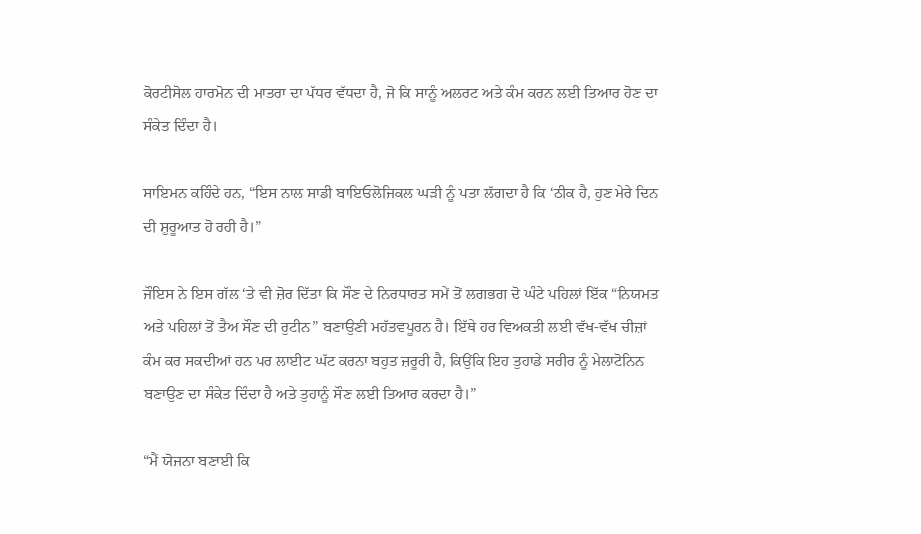ਕੋਰਟੀਸੋਲ ਹਾਰਮੋਨ ਦੀ ਮਾਤਰਾ ਦਾ ਪੱਧਰ ਵੱਧਦਾ ਹੈ, ਜੋ ਕਿ ਸਾਨੂੰ ਅਲਰਟ ਅਤੇ ਕੰਮ ਕਰਨ ਲਈ ਤਿਆਰ ਹੋਣ ਦਾ ਸੰਕੇਤ ਦਿੰਦਾ ਹੈ।

ਸਾਇਮਨ ਕਹਿੰਦੇ ਹਨ, “ਇਸ ਨਾਲ ਸਾਡੀ ਬਾਇਓਲੋਜਿਕਲ ਘੜੀ ਨੂੰ ਪਤਾ ਲੱਗਦਾ ਹੈ ਕਿ ‘ਠੀਕ ਹੈ, ਹੁਣ ਮੇਰੇ ਦਿਨ ਦੀ ਸ਼ੁਰੂਆਤ ਹੋ ਰਹੀ ਹੈ।”

ਜੌਇਸ ਨੇ ਇਸ ਗੱਲ ‘ਤੇ ਵੀ ਜ਼ੋਰ ਦਿੱਤਾ ਕਿ ਸੌਣ ਦੇ ਨਿਰਧਾਰਤ ਸਮੇਂ ਤੋਂ ਲਗਭਗ ਦੋ ਘੰਟੇ ਪਹਿਲਾਂ ਇੱਕ “ਨਿਯਮਤ ਅਤੇ ਪਹਿਲਾਂ ਤੋਂ ਤੈਅ ਸੌਣ ਦੀ ਰੁਟੀਨ” ਬਣਾਉਣੀ ਮਹੱਤਵਪੂਰਨ ਹੈ। ਇੱਥੇ ਹਰ ਵਿਅਕਤੀ ਲਈ ਵੱਖ-ਵੱਖ ਚੀਜ਼ਾਂ ਕੰਮ ਕਰ ਸਕਦੀਆਂ ਹਨ ਪਰ ਲਾਈਟ ਘੱਟ ਕਰਨਾ ਬਹੁਤ ਜ਼ਰੂਰੀ ਹੈ, ਕਿਉਂਕਿ ਇਹ ਤੁਹਾਡੇ ਸਰੀਰ ਨੂੰ ਮੇਲਾਟੋਨਿਨ ਬਣਾਉਣ ਦਾ ਸੰਕੇਤ ਦਿੰਦਾ ਹੈ ਅਤੇ ਤੁਹਾਨੂੰ ਸੌਣ ਲਈ ਤਿਆਰ ਕਰਦਾ ਹੈ।”

“ਮੈਂ ਯੋਜਨਾ ਬਣਾਈ ਕਿ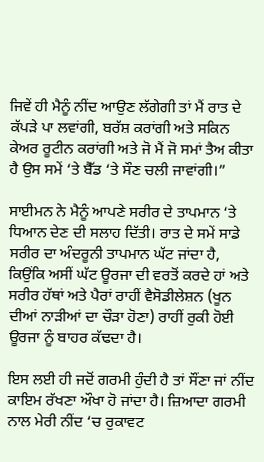ਜਿਵੇਂ ਹੀ ਮੈਨੂੰ ਨੀਂਦ ਆਉਣ ਲੱਗੇਗੀ ਤਾਂ ਮੈਂ ਰਾਤ ਦੇ ਕੱਪੜੇ ਪਾ ਲਵਾਂਗੀ, ਬਰੱਸ਼ ਕਰਾਂਗੀ ਅਤੇ ਸਕਿਨ ਕੇਅਰ ਰੂਟੀਨ ਕਰਾਂਗੀ ਅਤੇ ਜੋ ਮੈਂ ਜੋ ਸਮਾਂ ਤੈਅ ਕੀਤਾ ਹੈ ਉਸ ਸਮੇਂ ‘ਤੇ ਬੈੱਡ ‘ਤੇ ਸੌਣ ਚਲੀ ਜਾਵਾਂਗੀ।”

ਸਾਈਮਨ ਨੇ ਮੈਨੂੰ ਆਪਣੇ ਸਰੀਰ ਦੇ ਤਾਪਮਾਨ ‘ਤੇ ਧਿਆਨ ਦੇਣ ਦੀ ਸਲਾਹ ਦਿੱਤੀ। ਰਾਤ ਦੇ ਸਮੇਂ ਸਾਡੇ ਸਰੀਰ ਦਾ ਅੰਦਰੂਨੀ ਤਾਪਮਾਨ ਘੱਟ ਜਾਂਦਾ ਹੈ, ਕਿਉਂਕਿ ਅਸੀਂ ਘੱਟ ਊਰਜਾ ਦੀ ਵਰਤੋਂ ਕਰਦੇ ਹਾਂ ਅਤੇ ਸਰੀਰ ਹੱਥਾਂ ਅਤੇ ਪੈਰਾਂ ਰਾਹੀਂ ਵੈਸੋਡੀਲੇਸ਼ਨ (ਖੂਨ ਦੀਆਂ ਨਾੜੀਆਂ ਦਾ ਚੌੜਾ ਹੋਣਾ) ਰਾਹੀਂ ਰੁਕੀ ਹੋਈ ਊਰਜਾ ਨੂੰ ਬਾਹਰ ਕੱਢਦਾ ਹੈ।

ਇਸ ਲਈ ਹੀ ਜਦੋਂ ਗਰਮੀ ਹੁੰਦੀ ਹੈ ਤਾਂ ਸੌਂਣਾ ਜਾਂ ਨੀਂਦ ਕਾਇਮ ਰੱਖਣਾ ਔਖਾ ਹੋ ਜਾਂਦਾ ਹੈ। ਜ਼ਿਆਦਾ ਗਰਮੀ ਨਾਲ ਮੇਰੀ ਨੀਂਦ ‘ਚ ਰੁਕਾਵਟ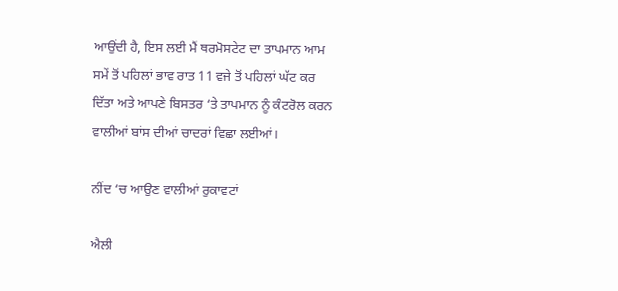ਆਉਂਦੀ ਹੈ, ਇਸ ਲਈ ਮੈਂ ਥਰਮੋਸਟੇਟ ਦਾ ਤਾਪਮਾਨ ਆਮ ਸਮੇਂ ਤੋਂ ਪਹਿਲਾਂ ਭਾਵ ਰਾਤ 11 ਵਜੇ ਤੋਂ ਪਹਿਲਾਂ ਘੱਟ ਕਰ ਦਿੱਤਾ ਅਤੇ ਆਪਣੇ ਬਿਸਤਰ ‘ਤੇ ਤਾਪਮਾਨ ਨੂੰ ਕੰਟਰੋਲ ਕਰਨ ਵਾਲੀਆਂ ਬਾਂਸ ਦੀਆਂ ਚਾਦਰਾਂ ਵਿਛਾ ਲਈਆਂ।

ਨੀਂਦ ‘ਚ ਆਉਣ ਵਾਲੀਆਂ ਰੁਕਾਵਟਾਂ

ਐਲੀ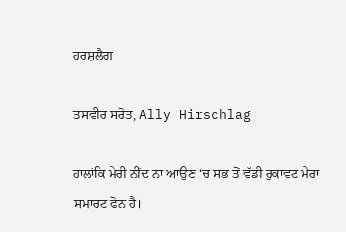ਹਰਸ਼ਲੈਗ

ਤਸਵੀਰ ਸਰੋਤ, Ally Hirschlag

ਹਾਲਾਂਕਿ ਮੇਰੀ ਨੀਂਦ ਨਾ ਆਉਣ ‘ਚ ਸਭ ਤੋਂ ਵੱਡੀ ਰੁਕਾਵਟ ਮੇਰਾ ਸਮਾਰਟ ਫੋਨ ਹੈ।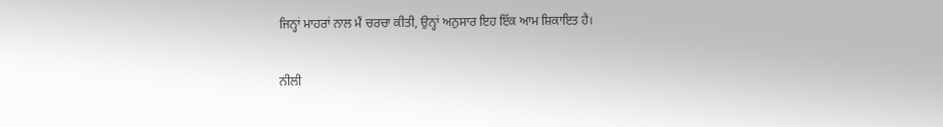ਜਿਨ੍ਹਾਂ ਮਾਹਰਾਂ ਨਾਲ ਮੈਂ ਚਰਚਾ ਕੀਤੀ, ਉਨ੍ਹਾਂ ਅਨੁਸਾਰ ਇਹ ਇੱਕ ਆਮ ਸ਼ਿਕਾਇਤ ਹੈ।

ਨੀਲੀ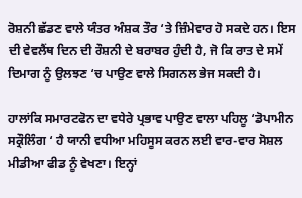ਰੋਸ਼ਨੀ ਛੱਡਣ ਵਾਲੇ ਯੰਤਰ ਅੰਸ਼ਕ ਤੌਰ ‘ਤੇ ਜ਼ਿੰਮੇਵਾਰ ਹੋ ਸਕਦੇ ਹਨ। ਇਸ ਦੀ ਵੇਵਲੈਂਥ ਦਿਨ ਦੀ ਰੌਸ਼ਨੀ ਦੇ ਬਰਾਬਰ ਹੁੰਦੀ ਹੈ, ਜੋ ਕਿ ਰਾਤ ਦੇ ਸਮੇਂ ਦਿਮਾਗ ਨੂੰ ਉਲਝਣ ‘ਚ ਪਾਉਣ ਵਾਲੇ ਸਿਗਨਲ ਭੇਜ ਸਕਦੀ ਹੈ।

ਹਾਲਾਂਕਿ ਸਮਾਰਟਫੋਨ ਦਾ ਵਧੇਰੇ ਪ੍ਰਭਾਵ ਪਾਉਣ ਵਾਲਾ ਪਹਿਲੂ ‘ਡੋਪਾਮੀਨ ਸਕ੍ਰੌਲਿੰਗ ‘ ਹੈ ਯਾਨੀ ਵਧੀਆ ਮਹਿਸੂਸ ਕਰਨ ਲਈ ਵਾਰ-ਵਾਰ ਸੋਸ਼ਲ ਮੀਡੀਆ ਫੀਡ ਨੂੰ ਵੇਖਣਾ। ਇਨ੍ਹਾਂ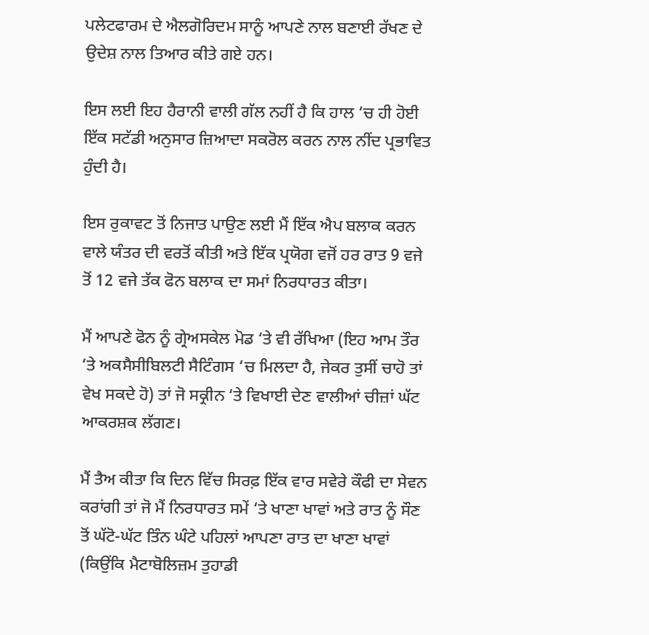ਪਲੇਟਫਾਰਮ ਦੇ ਐਲਗੋਰਿਦਮ ਸਾਨੂੰ ਆਪਣੇ ਨਾਲ ਬਣਾਈ ਰੱਖਣ ਦੇ ਉਦੇਸ਼ ਨਾਲ ਤਿਆਰ ਕੀਤੇ ਗਏ ਹਨ।

ਇਸ ਲਈ ਇਹ ਹੈਰਾਨੀ ਵਾਲੀ ਗੱਲ ਨਹੀਂ ਹੈ ਕਿ ਹਾਲ ‘ਚ ਹੀ ਹੋਈ ਇੱਕ ਸਟੱਡੀ ਅਨੁਸਾਰ ਜ਼ਿਆਦਾ ਸਕਰੋਲ ਕਰਨ ਨਾਲ ਨੀਂਦ ਪ੍ਰਭਾਵਿਤ ਹੁੰਦੀ ਹੈ।

ਇਸ ਰੁਕਾਵਟ ਤੋਂ ਨਿਜਾਤ ਪਾਉਣ ਲਈ ਮੈਂ ਇੱਕ ਐਪ ਬਲਾਕ ਕਰਨ ਵਾਲੇ ਯੰਤਰ ਦੀ ਵਰਤੋਂ ਕੀਤੀ ਅਤੇ ਇੱਕ ਪ੍ਰਯੋਗ ਵਜੋਂ ਹਰ ਰਾਤ 9 ਵਜੇ ਤੋਂ 12 ਵਜੇ ਤੱਕ ਫੋਨ ਬਲਾਕ ਦਾ ਸਮਾਂ ਨਿਰਧਾਰਤ ਕੀਤਾ।

ਮੈਂ ਆਪਣੇ ਫੋਨ ਨੂੰ ਗ੍ਰੇਅਸਕੇਲ ਮੋਡ ‘ਤੇ ਵੀ ਰੱਖਿਆ (ਇਹ ਆਮ ਤੌਰ ‘ਤੇ ਅਕਸੈਸੀਬਿਲਟੀ ਸੈਟਿੰਗਸ ‘ਚ ਮਿਲਦਾ ਹੈ, ਜੇਕਰ ਤੁਸੀਂ ਚਾਹੋ ਤਾਂ ਵੇਖ ਸਕਦੇ ਹੋ) ਤਾਂ ਜੋ ਸਕ੍ਰੀਨ ‘ਤੇ ਵਿਖਾਈ ਦੇਣ ਵਾਲੀਆਂ ਚੀਜ਼ਾਂ ਘੱਟ ਆਕਰਸ਼ਕ ਲੱਗਣ।

ਮੈਂ ਤੈਅ ਕੀਤਾ ਕਿ ਦਿਨ ਵਿੱਚ ਸਿਰਫ਼ ਇੱਕ ਵਾਰ ਸਵੇਰੇ ਕੌਫੀ ਦਾ ਸੇਵਨ ਕਰਾਂਗੀ ਤਾਂ ਜੋ ਮੈਂ ਨਿਰਧਾਰਤ ਸਮੇਂ ‘ਤੇ ਖਾਣਾ ਖਾਵਾਂ ਅਤੇ ਰਾਤ ਨੂੰ ਸੌਣ ਤੋਂ ਘੱਟੋ-ਘੱਟ ਤਿੰਨ ਘੰਟੇ ਪਹਿਲਾਂ ਆਪਣਾ ਰਾਤ ਦਾ ਖਾਣਾ ਖਾਵਾਂ (ਕਿਉਂਕਿ ਮੈਟਾਬੋਲਿਜ਼ਮ ਤੁਹਾਡੀ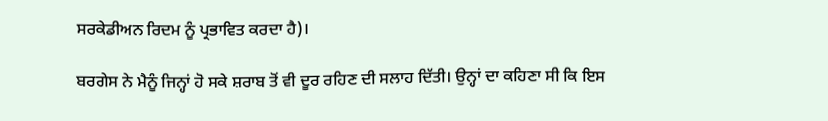ਸਰਕੇਡੀਅਨ ਰਿਦਮ ਨੂੰ ਪ੍ਰਭਾਵਿਤ ਕਰਦਾ ਹੈ)।

ਬਰਗੇਸ ਨੇ ਮੈਨੂੰ ਜਿਨ੍ਹਾਂ ਹੋ ਸਕੇ ਸ਼ਰਾਬ ਤੋਂ ਵੀ ਦੂਰ ਰਹਿਣ ਦੀ ਸਲਾਹ ਦਿੱਤੀ। ਉਨ੍ਹਾਂ ਦਾ ਕਹਿਣਾ ਸੀ ਕਿ ਇਸ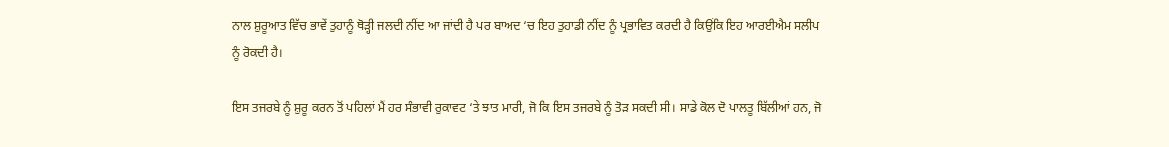ਨਾਲ ਸ਼ੁਰੂਆਤ ਵਿੱਚ ਭਾਵੇਂ ਤੁਹਾਨੂੰ ਥੋੜ੍ਹੀ ਜਲਦੀ ਨੀਂਦ ਆ ਜਾਂਦੀ ਹੈ ਪਰ ਬਾਅਦ ‘ਚ ਇਹ ਤੁਹਾਡੀ ਨੀਂਦ ਨੂੰ ਪ੍ਰਭਾਵਿਤ ਕਰਦੀ ਹੈ ਕਿਉਂਕਿ ਇਹ ਆਰਈਐਮ ਸਲੀਪ ਨੂੰ ਰੋਕਦੀ ਹੈ।

ਇਸ ਤਜਰਬੇ ਨੂੰ ਸ਼ੁਰੂ ਕਰਨ ਤੋਂ ਪਹਿਲਾਂ ਮੈਂ ਹਰ ਸੰਭਾਵੀ ਰੁਕਾਵਟ ‘ਤੇ ਝਾਤ ਮਾਰੀ, ਜੋ ਕਿ ਇਸ ਤਜਰਬੇ ਨੂੰ ਤੋੜ ਸਕਦੀ ਸੀ। ਸਾਡੇ ਕੋਲ ਦੋ ਪਾਲਤੂ ਬਿੱਲੀਆਂ ਹਨ, ਜੋ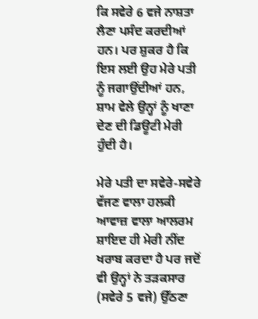ਕਿ ਸਵੇਰੇ 6 ਵਜੇ ਨਾਸ਼ਤਾ ਲੈਣਾ ਪਸੰਦ ਕਰਦੀਆਂ ਹਨ। ਪਰ ਸ਼ੁਕਰ ਹੈ ਕਿ ਇਸ ਲਈ ਉਹ ਮੇਰੇ ਪਤੀ ਨੂੰ ਜਗਾਉਂਦੀਆਂ ਹਨ, ਸ਼ਾਮ ਵੇਲੇ ਉਨ੍ਹਾਂ ਨੂੰ ਖਾਣਾ ਦੇਣ ਦੀ ਡਿਊਟੀ ਮੇਰੀ ਹੁੰਦੀ ਹੈ।

ਮੇਰੇ ਪਤੀ ਦਾ ਸਵੇਰੇ-ਸਵੇਰੇ ਵੱਜਣ ਵਾਲਾ ਹਲਕੀ ਆਵਾਜ਼ ਵਾਲਾ ਆਲਰਮ ਸ਼ਾਇਦ ਹੀ ਮੇਰੀ ਨੀਂਦ ਖਰਾਬ ਕਰਦਾ ਹੈ ਪਰ ਜਦੋਂ ਵੀ ਉਨ੍ਹਾਂ ਨੇ ਤੜਕਸਾਰ (ਸਵੇਰੇ 5 ਵਜੇ) ਉੱਠਣਾ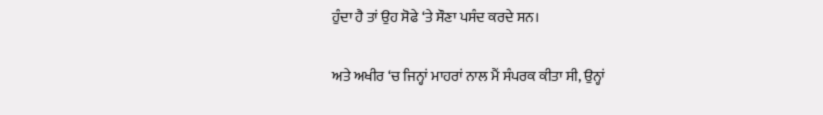ਹੁੰਦਾ ਹੈ ਤਾਂ ਉਹ ਸੋਫੇ ‘ਤੇ ਸੌਣਾ ਪਸੰਦ ਕਰਦੇ ਸਨ।

ਅਤੇ ਅਖੀਰ ‘ਚ ਜਿਨ੍ਹਾਂ ਮਾਹਰਾਂ ਨਾਲ ਮੈਂ ਸੰਪਰਕ ਕੀਤਾ ਸੀ, ਉਨ੍ਹਾਂ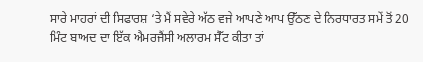ਸਾਰੇ ਮਾਹਰਾਂ ਦੀ ਸਿਫਾਰਸ਼ ‘ਤੇ ਮੈਂ ਸਵੇਰੇ ਅੱਠ ਵਜੇ ਆਪਣੇ ਆਪ ਉੱਠਣ ਦੇ ਨਿਰਧਾਰਤ ਸਮੇਂ ਤੋਂ 20 ਮਿੰਟ ਬਾਅਦ ਦਾ ਇੱਕ ਐਮਰਜੈਂਸੀ ਅਲਾਰਮ ਸੈੱਟ ਕੀਤਾ ਤਾਂ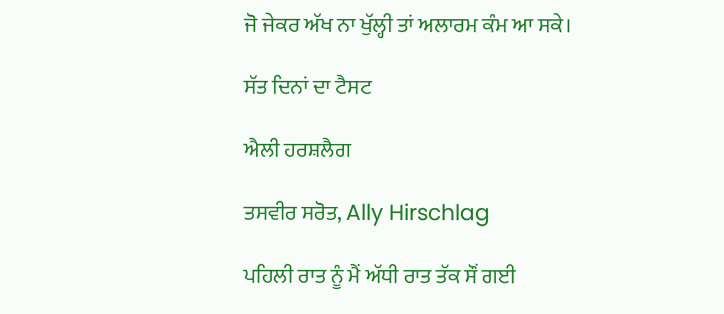ਜੋ ਜੇਕਰ ਅੱਖ ਨਾ ਖੁੱਲ੍ਹੀ ਤਾਂ ਅਲਾਰਮ ਕੰਮ ਆ ਸਕੇ।

ਸੱਤ ਦਿਨਾਂ ਦਾ ਟੈਸਟ

ਐਲੀ ਹਰਸ਼ਲੈਗ

ਤਸਵੀਰ ਸਰੋਤ, Ally Hirschlag

ਪਹਿਲੀ ਰਾਤ ਨੂੰ ਮੈਂ ਅੱਧੀ ਰਾਤ ਤੱਕ ਸੌਂ ਗਈ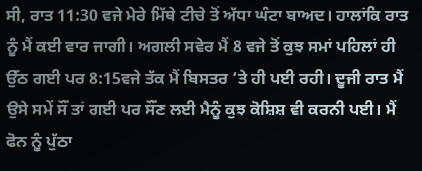ਸੀ, ਰਾਤ 11:30 ਵਜੇ ਮੇਰੇ ਮਿੱਥੇ ਟੀਚੇ ਤੋਂ ਅੱਧਾ ਘੰਟਾ ਬਾਅਦ। ਹਾਲਾਂਕਿ ਰਾਤ ਨੂੰ ਮੈਂ ਕਈ ਵਾਰ ਜਾਗੀ। ਅਗਲੀ ਸਵੇਰ ਮੈਂ 8 ਵਜੇ ਤੋਂ ਕੁਝ ਸਮਾਂ ਪਹਿਲਾਂ ਹੀ ਉੱਠ ਗਈ ਪਰ 8:15ਵਜੇ ਤੱਕ ਮੈਂ ਬਿਸਤਰ ‘ਤੇ ਹੀ ਪਈ ਰਹੀ। ਦੂਜੀ ਰਾਤ ਮੈਂ ਉਸੇ ਸਮੇਂ ਸੌਂ ਤਾਂ ਗਈ ਪਰ ਸੌਂਣ ਲਈ ਮੈਨੂੰ ਕੁਝ ਕੋਸ਼ਿਸ਼ ਵੀ ਕਰਨੀ ਪਈ। ਮੈਂ ਫੋਨ ਨੂੰ ਪੁੱਠਾ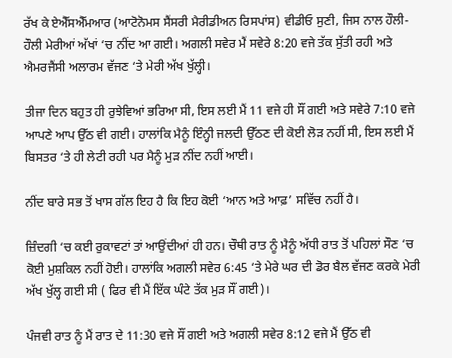ਰੱਖ ਕੇ ਏਐੱਸਐੱਮਆਰ (ਆਟੋਨੋਮਸ ਸੈਂਸਰੀ ਮੈਰੀਡੀਅਨ ਰਿਸਪਾਂਸ) ਵੀਡੀਓ ਸੁਣੀ, ਜਿਸ ਨਾਲ ਹੌਲੀ-ਹੌਲੀ ਮੇਰੀਆਂ ਅੱਖਾਂ ‘ਚ ਨੀਂਦ ਆ ਗਈ। ਅਗਲੀ ਸਵੇਰ ਮੈਂ ਸਵੇਰੇ 8:20 ਵਜੇ ਤੱਕ ਸੁੱਤੀ ਰਹੀ ਅਤੇ ਐਮਰਜੈਂਸੀ ਅਲਾਰਮ ਵੱਜਣ ‘ਤੇ ਮੇਰੀ ਅੱਖ ਖੁੱਲ੍ਹੀ।

ਤੀਜਾ ਦਿਨ ਬਹੁਤ ਹੀ ਰੁਝੇਵਿਆਂ ਭਰਿਆ ਸੀ, ਇਸ ਲਈ ਮੈਂ 11 ਵਜੇ ਹੀ ਸੌਂ ਗਈ ਅਤੇ ਸਵੇਰੇ 7:10 ਵਜੇ ਆਪਣੇ ਆਪ ਉੱਠ ਵੀ ਗਈ। ਹਾਲਾਂਕਿ ਮੈਨੂੰ ਇੰਨ੍ਹੀ ਜਲਦੀ ਉੱਠਣ ਦੀ ਕੋਈ ਲੋੜ ਨਹੀਂ ਸੀ, ਇਸ ਲਈ ਮੈਂ ਬਿਸਤਰ ‘ਤੇ ਹੀ ਲੇਟੀ ਰਹੀ ਪਰ ਮੈਨੂੰ ਮੁੜ ਨੀਂਦ ਨਹੀਂ ਆਈ।

ਨੀਂਦ ਬਾਰੇ ਸਭ ਤੋਂ ਖਾਸ ਗੱਲ ਇਹ ਹੈ ਕਿ ਇਹ ਕੋਈ ‘ਆਨ ਅਤੇ ਆਫ਼’ ਸਵਿੱਚ ਨਹੀਂ ਹੈ।

ਜ਼ਿੰਦਗੀ ‘ਚ ਕਈ ਰੁਕਾਵਟਾਂ ਤਾਂ ਆਉਂਦੀਆਂ ਹੀ ਹਨ। ਚੌਥੀ ਰਾਤ ਨੂੰ ਮੈਨੂੰ ਅੱਧੀ ਰਾਤ ਤੋਂ ਪਹਿਲਾਂ ਸੌਣ ‘ਚ ਕੋਈ ਮੁਸ਼ਕਿਲ ਨਹੀਂ ਹੋਈ। ਹਾਲਾਂਕਿ ਅਗਲੀ ਸਵੇਰ 6:45 ‘ਤੇ ਮੇਰੇ ਘਰ ਦੀ ਡੋਰ ਬੈਲ ਵੱਜਣ ਕਰਕੇ ਮੇਰੀ ਅੱਖ ਖੁੱਲ੍ਹ ਗਈ ਸੀ ( ਫਿਰ ਵੀ ਮੈਂ ਇੱਕ ਘੰਟੇ ਤੱਕ ਮੁੜ ਸੌਂ ਗਈ)।

ਪੰਜਵੀ ਰਾਤ ਨੂੰ ਮੈਂ ਰਾਤ ਦੇ 11:30 ਵਜੇ ਸੌਂ ਗਈ ਅਤੇ ਅਗਲੀ ਸਵੇਰ 8:12 ਵਜੇ ਮੈਂ ਉੱਠ ਵੀ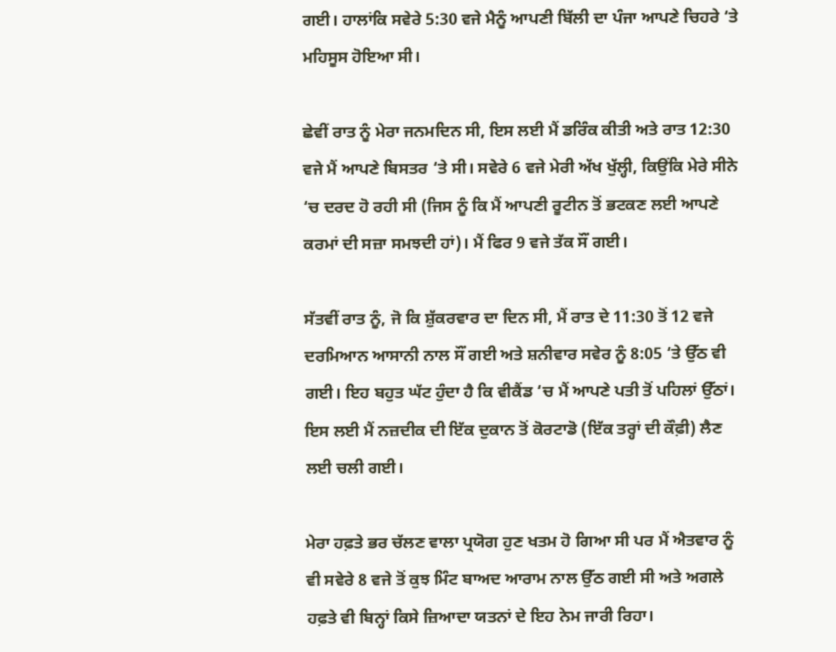ਗਈ। ਹਾਲਾਂਕਿ ਸਵੇਰੇ 5:30 ਵਜੇ ਮੈਨੂੰ ਆਪਣੀ ਬਿੱਲੀ ਦਾ ਪੰਜਾ ਆਪਣੇ ਚਿਹਰੇ ‘ਤੇ ਮਹਿਸੂਸ ਹੋਇਆ ਸੀ।

ਛੇਵੀਂ ਰਾਤ ਨੂੰ ਮੇਰਾ ਜਨਮਦਿਨ ਸੀ, ਇਸ ਲਈ ਮੈਂ ਡਰਿੰਕ ਕੀਤੀ ਅਤੇ ਰਾਤ 12:30 ਵਜੇ ਮੈਂ ਆਪਣੇ ਬਿਸਤਰ ‘ਤੇ ਸੀ। ਸਵੇਰੇ 6 ਵਜੇ ਮੇਰੀ ਅੱਖ ਖੁੱਲ੍ਹੀ, ਕਿਉਂਕਿ ਮੇਰੇ ਸੀਨੇ ‘ਚ ਦਰਦ ਹੋ ਰਹੀ ਸੀ (ਜਿਸ ਨੂੰ ਕਿ ਮੈਂ ਆਪਣੀ ਰੂਟੀਨ ਤੋਂ ਭਟਕਣ ਲਈ ਆਪਣੇ ਕਰਮਾਂ ਦੀ ਸਜ਼ਾ ਸਮਝਦੀ ਹਾਂ)। ਮੈਂ ਫਿਰ 9 ਵਜੇ ਤੱਕ ਸੌਂ ਗਈ।

ਸੱਤਵੀਂ ਰਾਤ ਨੂੰ, ਜੋ ਕਿ ਸ਼ੁੱਕਰਵਾਰ ਦਾ ਦਿਨ ਸੀ, ਮੈਂ ਰਾਤ ਦੇ 11:30 ਤੋਂ 12 ਵਜੇ ਦਰਮਿਆਨ ਆਸਾਨੀ ਨਾਲ ਸੌਂ ਗਈ ਅਤੇ ਸ਼ਨੀਵਾਰ ਸਵੇਰ ਨੂੰ 8:05 ‘ਤੇ ਉੱਠ ਵੀ ਗਈ। ਇਹ ਬਹੁਤ ਘੱਟ ਹੁੰਦਾ ਹੈ ਕਿ ਵੀਕੈਂਡ ‘ਚ ਮੈਂ ਆਪਣੇ ਪਤੀ ਤੋਂ ਪਹਿਲਾਂ ਉੱਠਾਂ। ਇਸ ਲਈ ਮੈਂ ਨਜ਼ਦੀਕ ਦੀ ਇੱਕ ਦੁਕਾਨ ਤੋਂ ਕੋਰਟਾਡੋ (ਇੱਕ ਤਰ੍ਹਾਂ ਦੀ ਕੌਫ਼ੀ) ਲੈਣ ਲਈ ਚਲੀ ਗਈ।

ਮੇਰਾ ਹਫ਼ਤੇ ਭਰ ਚੱਲਣ ਵਾਲਾ ਪ੍ਰਯੋਗ ਹੁਣ ਖਤਮ ਹੋ ਗਿਆ ਸੀ ਪਰ ਮੈਂ ਐਤਵਾਰ ਨੂੰ ਵੀ ਸਵੇਰੇ 8 ਵਜੇ ਤੋਂ ਕੁਝ ਮਿੰਟ ਬਾਅਦ ਆਰਾਮ ਨਾਲ ਉੱਠ ਗਈ ਸੀ ਅਤੇ ਅਗਲੇ ਹਫ਼ਤੇ ਵੀ ਬਿਨ੍ਹਾਂ ਕਿਸੇ ਜ਼ਿਆਦਾ ਯਤਨਾਂ ਦੇ ਇਹ ਨੇਮ ਜਾਰੀ ਰਿਹਾ।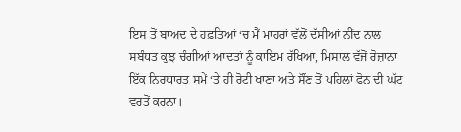ਇਸ ਤੋਂ ਬਾਅਦ ਦੇ ਹਫ਼ਤਿਆਂ ‘ਚ ਮੈਂ ਮਾਹਰਾਂ ਵੱਲੋਂ ਦੱਸੀਆਂ ਨੀਂਦ ਨਾਲ ਸਬੰਧਤ ਕੁਝ ਚੰਗੀਆਂ ਆਦਤਾਂ ਨੂੰ ਕਾਇਮ ਰੱਖਿਆ, ਮਿਸਾਲ ਵੱਜੋਂ ਰੋਜ਼ਾਨਾ ਇੱਕ ਨਿਰਧਾਰਤ ਸਮੇਂ ‘ਤੇ ਹੀ ਰੋਟੀ ਖਾਣਾ ਅਤੇ ਸੌਂਣ ਤੋਂ ਪਹਿਲਾਂ ਫੋਨ ਦੀ ਘੱਟ ਵਰਤੋਂ ਕਰਨਾ।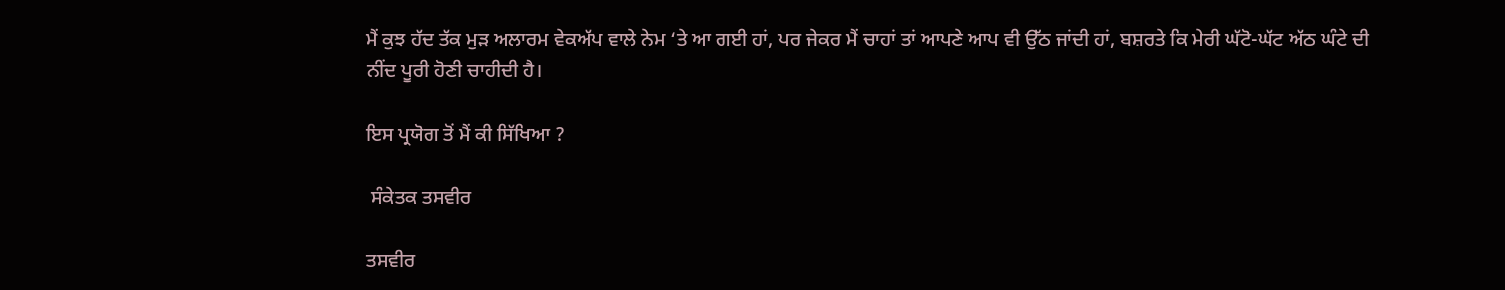ਮੈਂ ਕੁਝ ਹੱਦ ਤੱਕ ਮੁੜ ਅਲਾਰਮ ਵੇਕਅੱਪ ਵਾਲੇ ਨੇਮ ‘ਤੇ ਆ ਗਈ ਹਾਂ, ਪਰ ਜੇਕਰ ਮੈਂ ਚਾਹਾਂ ਤਾਂ ਆਪਣੇ ਆਪ ਵੀ ਉੱਠ ਜਾਂਦੀ ਹਾਂ, ਬਸ਼ਰਤੇ ਕਿ ਮੇਰੀ ਘੱਟੋ-ਘੱਟ ਅੱਠ ਘੰਟੇ ਦੀ ਨੀਂਦ ਪੂਰੀ ਹੋਣੀ ਚਾਹੀਦੀ ਹੈ।

ਇਸ ਪ੍ਰਯੋਗ ਤੋਂ ਮੈਂ ਕੀ ਸਿੱਖਿਆ ?

 ਸੰਕੇਤਕ ਤਸਵੀਰ

ਤਸਵੀਰ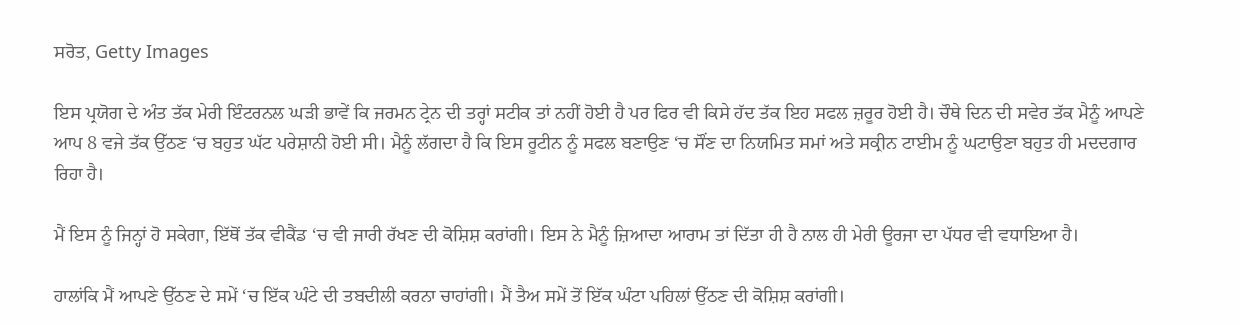ਸਰੋਤ, Getty Images

ਇਸ ਪ੍ਰਯੋਗ ਦੇ ਅੰਤ ਤੱਕ ਮੇਰੀ ਇੰਟਰਨਲ ਘੜੀ ਭਾਵੇਂ ਕਿ ਜਰਮਨ ਟ੍ਰੇਨ ਦੀ ਤਰ੍ਹਾਂ ਸਟੀਕ ਤਾਂ ਨਹੀਂ ਹੋਈ ਹੈ ਪਰ ਫਿਰ ਵੀ ਕਿਸੇ ਹੱਦ ਤੱਕ ਇਹ ਸਫਲ ਜ਼ਰੂਰ ਹੋਈ ਹੈ। ਚੌਥੇ ਦਿਨ ਦੀ ਸਵੇਰ ਤੱਕ ਮੈਨੂੰ ਆਪਣੇ ਆਪ 8 ਵਜੇ ਤੱਕ ਉੱਠਣ ‘ਚ ਬਹੁਤ ਘੱਟ ਪਰੇਸ਼ਾਨੀ ਹੋਈ ਸੀ। ਮੈਨੂੰ ਲੱਗਦਾ ਹੈ ਕਿ ਇਸ ਰੂਟੀਨ ਨੂੰ ਸਫਲ ਬਣਾਉਣ ‘ਚ ਸੌਂਣ ਦਾ ਨਿਯਮਿਤ ਸਮਾਂ ਅਤੇ ਸਕ੍ਰੀਨ ਟਾਈਮ ਨੂੰ ਘਟਾਉਣਾ ਬਹੁਤ ਹੀ ਮਦਦਗਾਰ ਰਿਹਾ ਹੈ।

ਮੈਂ ਇਸ ਨੂੰ ਜਿਨ੍ਹਾਂ ਹੋ ਸਕੇਗਾ, ਇੱਥੋਂ ਤੱਕ ਵੀਕੈਂਡ ‘ਚ ਵੀ ਜਾਰੀ ਰੱਖਣ ਦੀ ਕੋਸ਼ਿਸ਼ ਕਰਾਂਗੀ। ਇਸ ਨੇ ਮੈਨੂੰ ਜ਼ਿਆਦਾ ਆਰਾਮ ਤਾਂ ਦਿੱਤਾ ਹੀ ਹੈ ਨਾਲ ਹੀ ਮੇਰੀ ਊਰਜਾ ਦਾ ਪੱਧਰ ਵੀ ਵਧਾਇਆ ਹੈ।

ਹਾਲਾਂਕਿ ਮੈਂ ਆਪਣੇ ਉੱਠਣ ਦੇ ਸਮੇਂ ‘ਚ ਇੱਕ ਘੰਟੇ ਦੀ ਤਬਦੀਲੀ ਕਰਨਾ ਚਾਹਾਂਗੀ। ਮੈਂ ਤੈਅ ਸਮੇਂ ਤੋਂ ਇੱਕ ਘੰਟਾ ਪਹਿਲਾਂ ਉੱਠਣ ਦੀ ਕੋਸ਼ਿਸ਼ ਕਰਾਂਗੀ।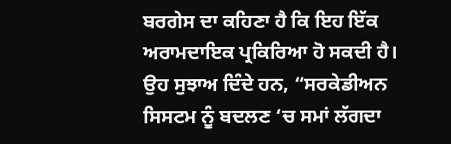ਬਰਗੇਸ ਦਾ ਕਹਿਣਾ ਹੈ ਕਿ ਇਹ ਇੱਕ ਅਰਾਮਦਾਇਕ ਪ੍ਰਕਿਰਿਆ ਹੋ ਸਕਦੀ ਹੈ। ਉਹ ਸੁਝਾਅ ਦਿੰਦੇ ਹਨ, “ਸਰਕੇਡੀਅਨ ਸਿਸਟਮ ਨੂੰ ਬਦਲਣ ‘ਚ ਸਮਾਂ ਲੱਗਦਾ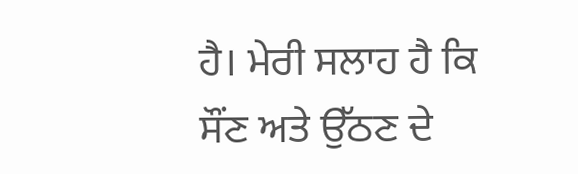ਹੈ। ਮੇਰੀ ਸਲਾਹ ਹੈ ਕਿ ਸੌਂਣ ਅਤੇ ਉੱਠਣ ਦੇ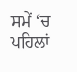ਸਮੇਂ ‘ਚ ਪਹਿਲਾਂ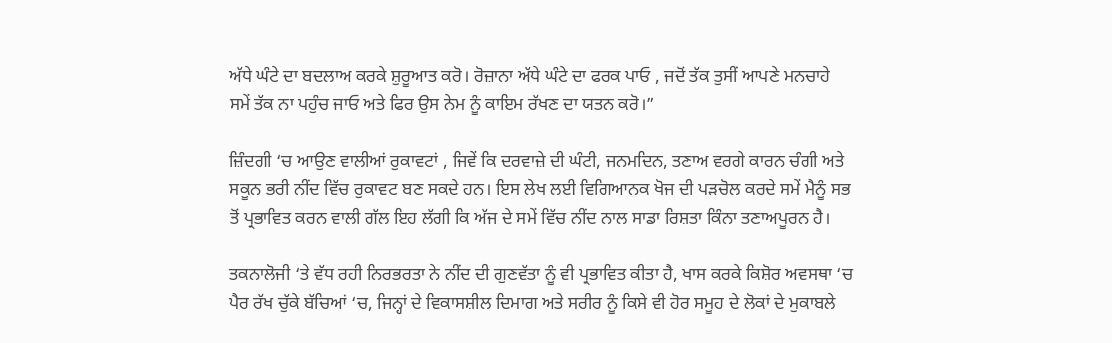ਅੱਧੇ ਘੰਟੇ ਦਾ ਬਦਲਾਅ ਕਰਕੇ ਸ਼ੁਰੂਆਤ ਕਰੋ। ਰੋਜ਼ਾਨਾ ਅੱਧੇ ਘੰਟੇ ਦਾ ਫਰਕ ਪਾਓ , ਜਦੋਂ ਤੱਕ ਤੁਸੀਂ ਆਪਣੇ ਮਨਚਾਹੇ ਸਮੇਂ ਤੱਕ ਨਾ ਪਹੁੰਚ ਜਾਓ ਅਤੇ ਫਿਰ ਉਸ ਨੇਮ ਨੂੰ ਕਾਇਮ ਰੱਖਣ ਦਾ ਯਤਨ ਕਰੋ।”

ਜ਼ਿੰਦਗੀ ‘ਚ ਆਉਣ ਵਾਲੀਆਂ ਰੁਕਾਵਟਾਂ , ਜਿਵੇਂ ਕਿ ਦਰਵਾਜ਼ੇ ਦੀ ਘੰਟੀ, ਜਨਮਦਿਨ, ਤਣਾਅ ਵਰਗੇ ਕਾਰਨ ਚੰਗੀ ਅਤੇ ਸਕੂਨ ਭਰੀ ਨੀਂਦ ਵਿੱਚ ਰੁਕਾਵਟ ਬਣ ਸਕਦੇ ਹਨ। ਇਸ ਲੇਖ ਲਈ ਵਿਗਿਆਨਕ ਖੋਜ ਦੀ ਪੜਚੋਲ ਕਰਦੇ ਸਮੇਂ ਮੈਨੂੰ ਸਭ ਤੋਂ ਪ੍ਰਭਾਵਿਤ ਕਰਨ ਵਾਲੀ ਗੱਲ ਇਹ ਲੱਗੀ ਕਿ ਅੱਜ ਦੇ ਸਮੇਂ ਵਿੱਚ ਨੀਂਦ ਨਾਲ ਸਾਡਾ ਰਿਸ਼ਤਾ ਕਿੰਨਾ ਤਣਾਅਪੂਰਨ ਹੈ।

ਤਕਨਾਲੋਜੀ ‘ਤੇ ਵੱਧ ਰਹੀ ਨਿਰਭਰਤਾ ਨੇ ਨੀਂਦ ਦੀ ਗੁਣਵੱਤਾ ਨੂੰ ਵੀ ਪ੍ਰਭਾਵਿਤ ਕੀਤਾ ਹੈ, ਖਾਸ ਕਰਕੇ ਕਿਸ਼ੋਰ ਅਵਸਥਾ ‘ਚ ਪੈਰ ਰੱਖ ਚੁੱਕੇ ਬੱਚਿਆਂ ‘ਚ, ਜਿਨ੍ਹਾਂ ਦੇ ਵਿਕਾਸਸ਼ੀਲ ਦਿਮਾਗ ਅਤੇ ਸਰੀਰ ਨੂੰ ਕਿਸੇ ਵੀ ਹੋਰ ਸਮੂਹ ਦੇ ਲੋਕਾਂ ਦੇ ਮੁਕਾਬਲੇ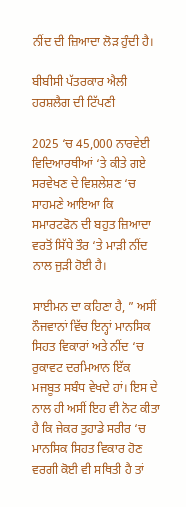ਨੀਂਦ ਦੀ ਜ਼ਿਆਦਾ ਲੋੜ ਹੁੰਦੀ ਹੈ।

ਬੀਬੀਸੀ ਪੱਤਰਕਾਰ ਐਲੀ ਹਰਸ਼ਲੈਗ ਦੀ ਟਿੱਪਣੀ

2025 ‘ਚ 45,000 ਨਾਰਵੇਈ ਵਿਦਿਆਰਥੀਆਂ ‘ਤੇ ਕੀਤੇ ਗਏ ਸਰਵੇਖਣ ਦੇ ਵਿਸ਼ਲੇਸ਼ਣ ‘ਚ ਸਾਹਮਣੇ ਆਇਆ ਕਿ ਸਮਾਰਟਫੋਨ ਦੀ ਬਹੁਤ ਜ਼ਿਆਦਾ ਵਰਤੋਂ ਸਿੱਧੇ ਤੌਰ ‘ਤੇ ਮਾੜੀ ਨੀਂਦ ਨਾਲ ਜੁੜੀ ਹੋਈ ਹੈ।

ਸਾਈਮਨ ਦਾ ਕਹਿਣਾ ਹੈ, ” ਅਸੀਂ ਨੌਜਵਾਨਾਂ ਵਿੱਚ ਇਨ੍ਹਾਂ ਮਾਨਸਿਕ ਸਿਹਤ ਵਿਕਾਰਾਂ ਅਤੇ ਨੀਂਦ ‘ਚ ਰੁਕਾਵਟ ਦਰਮਿਆਨ ਇੱਕ ਮਜਬੂਤ ਸਬੰਧ ਵੇਖਦੇ ਹਾਂ। ਇਸ ਦੇ ਨਾਲ ਹੀ ਅਸੀਂ ਇਹ ਵੀ ਨੋਟ ਕੀਤਾ ਹੈ ਕਿ ਜੇਕਰ ਤੁਹਾਡੇ ਸਰੀਰ ‘ਚ ਮਾਨਸਿਕ ਸਿਹਤ ਵਿਕਾਰ ਹੋਣ ਵਰਗੀ ਕੋਈ ਵੀ ਸਥਿਤੀ ਹੈ ਤਾਂ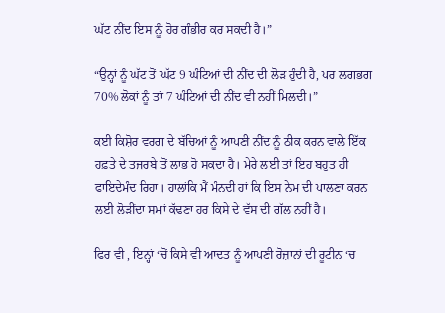ਘੱਟ ਨੀਂਦ ਇਸ ਨੂੰ ਹੋਰ ਗੰਭੀਰ ਕਰ ਸਕਦੀ ਹੈ।”

“ਉਨ੍ਹਾਂ ਨੂੰ ਘੱਟ ਤੋਂ ਘੱਟ 9 ਘੰਟਿਆਂ ਦੀ ਨੀਂਦ ਦੀ ਲੋੜ ਹੁੰਦੀ ਹੈ, ਪਰ ਲਗਭਗ 70% ਲੋਕਾਂ ਨੂੰ ਤਾਂ 7 ਘੰਟਿਆਂ ਦੀ ਨੀਂਦ ਵੀ ਨਹੀਂ ਮਿਲਦੀ।”

ਕਈ ਕਿਸ਼ੋਰ ਵਰਗ ਦੇ ਬੱਚਿਆਂ ਨੂੰ ਆਪਣੀ ਨੀਂਦ ਨੂੰ ਠੀਕ ਕਰਨ ਵਾਲੇ ਇੱਕ ਹਫ਼ਤੇ ਦੇ ਤਜਰਬੇ ਤੋਂ ਲਾਭ ਹੋ ਸਕਦਾ ਹੈ। ਮੇਰੇ ਲਈ ਤਾਂ ਇਹ ਬਹੁਤ ਹੀ ਫਾਇਦੇਮੰਦ ਰਿਹਾ। ਹਾਲਾਂਕਿ ਮੈਂ ਮੰਨਦੀ ਹਾਂ ਕਿ ਇਸ ਨੇਮ ਦੀ ਪਾਲਣਾ ਕਰਨ ਲਈ ਲੋੜੀਂਦਾ ਸਮਾਂ ਕੱਢਣਾ ਹਰ ਕਿਸੇ ਦੇ ਵੱਸ ਦੀ ਗੱਲ ਨਹੀਂ ਹੈ।

ਫਿਰ ਵੀ , ਇਨ੍ਹਾਂ ‘ਚੋਂ ਕਿਸੇ ਵੀ ਆਦਤ ਨੂੰ ਆਪਣੀ ਰੋਜ਼ਾਨਾਂ ਦੀ ਰੂਟੀਨ ‘ਚ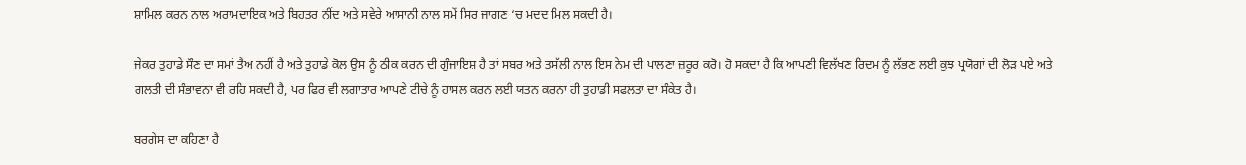ਸ਼ਾਮਿਲ ਕਰਨ ਨਾਲ ਅਰਾਮਦਾਇਕ ਅਤੇ ਬਿਹਤਰ ਨੀਂਦ ਅਤੇ ਸਵੇਰੇ ਆਸਾਨੀ ਨਾਲ ਸਮੇਂ ਸਿਰ ਜਾਗਣ ‘ਚ ਮਦਦ ਮਿਲ ਸਕਦੀ ਹੈ।

ਜੇਕਰ ਤੁਹਾਡੇ ਸੌਣ ਦਾ ਸਮਾਂ ਤੈਅ ਨਹੀਂ ਹੈ ਅਤੇ ਤੁਹਾਡੇ ਕੋਲ ਉਸ ਨੂੰ ਠੀਕ ਕਰਨ ਦੀ ਗੁੰਜਾਇਸ਼ ਹੈ ਤਾਂ ਸਬਰ ਅਤੇ ਤਸੱਲੀ ਨਾਲ ਇਸ ਨੇਮ ਦੀ ਪਾਲਣਾ ਜ਼ਰੂਰ ਕਰੋ। ਹੋ ਸਕਦਾ ਹੈ ਕਿ ਆਪਣੀ ਵਿਲੱਖਣ ਰਿਦਮ ਨੂੰ ਲੱਭਣ ਲਈ ਕੁਝ ਪ੍ਰਯੋਗਾਂ ਦੀ ਲੋੜ ਪਏ ਅਤੇ ਗਲਤੀ ਦੀ ਸੰਭਾਵਨਾ ਵੀ ਰਹਿ ਸਕਦੀ ਹੈ, ਪਰ ਫਿਰ ਵੀ ਲਗਾਤਾਰ ਆਪਣੇ ਟੀਚੇ ਨੂੰ ਹਾਸਲ ਕਰਨ ਲਈ ਯਤਨ ਕਰਨਾ ਹੀ ਤੁਹਾਡੀ ਸਫਲਤਾ ਦਾ ਸੰਕੇਤ ਹੈ।

ਬਰਗੇਸ ਦਾ ਕਹਿਣਾ ਹੈ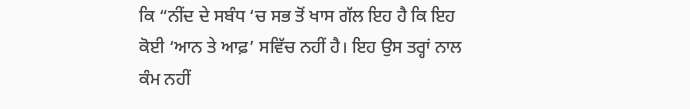ਕਿ “ਨੀਂਦ ਦੇ ਸਬੰਧ ‘ਚ ਸਭ ਤੋਂ ਖਾਸ ਗੱਲ ਇਹ ਹੈ ਕਿ ਇਹ ਕੋਈ ‘ਆਨ ਤੇ ਆਫ਼’ ਸਵਿੱਚ ਨਹੀਂ ਹੈ। ਇਹ ਉਸ ਤਰ੍ਹਾਂ ਨਾਲ ਕੰਮ ਨਹੀਂ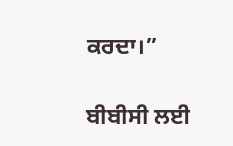ਕਰਦਾ।”

ਬੀਬੀਸੀ ਲਈ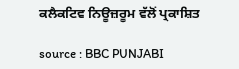ਕਲੈਕਟਿਵ ਨਿਊਜ਼ਰੂਮ ਵੱਲੋਂ ਪ੍ਰਕਾਸ਼ਿਤ

source : BBC PUNJABI